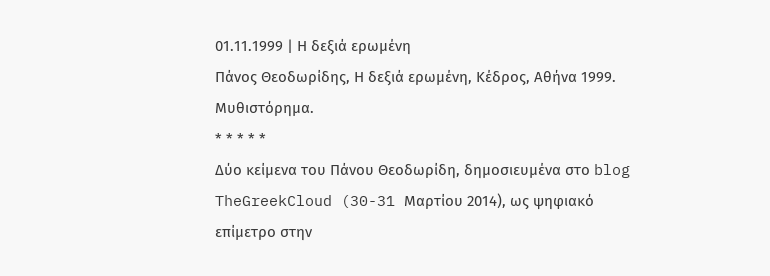01.11.1999 | Η δεξιά ερωμένη
Πάνος Θεοδωρίδης, Η δεξιά ερωμένη, Κέδρος, Αθήνα 1999.
Μυθιστόρημα.
* * * * *
Δύο κείμενα του Πάνου Θεοδωρίδη, δημοσιευμένα στο blog TheGreekCloud (30-31 Μαρτίου 2014), ως ψηφιακό επίμετρο στην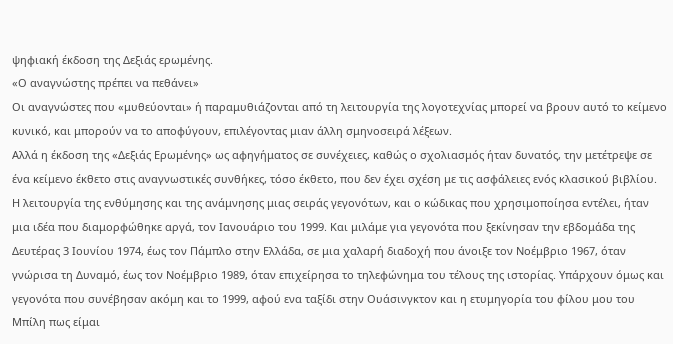ψηφιακή έκδοση της Δεξιάς ερωμένης.
«Ο αναγνώστης πρέπει να πεθάνει»
Οι αναγνώστες που «μυθεύονται» ή παραμυθιάζονται από τη λειτουργία της λογοτεχνίας μπορεί να βρουν αυτό το κείμενο κυνικό, και μπορούν να το αποφύγουν, επιλέγοντας μιαν άλλη σμηνοσειρά λέξεων.
Αλλά η έκδοση της «Δεξιάς Ερωμένης» ως αφηγήματος σε συνέχειες, καθώς ο σχολιασμός ήταν δυνατός, την μετέτρεψε σε ένα κείμενο έκθετο στις αναγνωστικές συνθήκες, τόσο έκθετο, που δεν έχει σχέση με τις ασφάλειες ενός κλασικού βιβλίου.
Η λειτουργία της ενθύμησης και της ανάμνησης μιας σειράς γεγονότων, και ο κώδικας που χρησιμοποίησα εντέλει, ήταν μια ιδέα που διαμορφώθηκε αργά, τον Ιανουάριο του 1999. Και μιλάμε για γεγονότα που ξεκίνησαν την εβδομάδα της Δευτέρας 3 Ιουνίου 1974, έως τον Πάμπλο στην Ελλάδα, σε μια χαλαρή διαδοχή που άνοιξε τον Νοέμβριο 1967, όταν γνώρισα τη Δυναμό, έως τον Νοέμβριο 1989, όταν επιχείρησα το τηλεφώνημα του τέλους της ιστορίας. Υπάρχουν όμως και γεγονότα που συνέβησαν ακόμη και το 1999, αφού ενα ταξίδι στην Ουάσινγκτον και η ετυμηγορία του φίλου μου του Μπίλη πως είμαι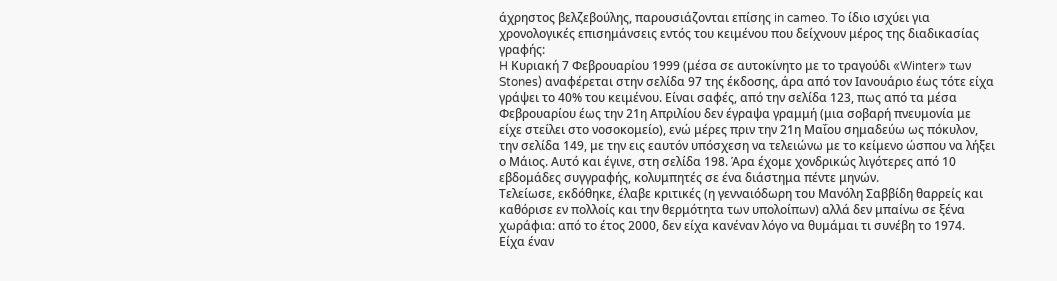άχρηστος βελζεβούλης, παρουσιάζονται επίσης in cameo. To ίδιο ισχύει για χρονολογικές επισημάνσεις εντός του κειμένου που δείχνουν μέρος της διαδικασίας γραφής:
H Κυριακή 7 Φεβρουαρίου 1999 (μέσα σε αυτοκίνητο με το τραγούδι «Winter» των Stones) αναφέρεται στην σελίδα 97 της έκδοσης, άρα από τον Ιανουάριο έως τότε είχα γράψει το 40% του κειμένου. Είναι σαφές, από την σελίδα 123, πως από τα μέσα Φεβρουαρίου έως την 21η Απριλίου δεν έγραψα γραμμή (μια σοβαρή πνευμονία με είχε στείλει στο νοσοκομείο), ενώ μέρες πριν την 21η Μαΐου σημαδεύω ως πόκυλον, την σελίδα 149, με την εις εαυτόν υπόσχεση να τελειώνω με το κείμενο ώσπου να λήξει ο Μάιος. Αυτό και έγινε, στη σελίδα 198. Άρα έχομε χονδρικώς λιγότερες από 10 εβδομάδες συγγραφής, κολυμπητές σε ένα διάστημα πέντε μηνών.
Τελείωσε, εκδόθηκε, έλαβε κριτικές (η γενναιόδωρη του Μανόλη Σαββίδη θαρρείς και καθόρισε εν πολλοίς και την θερμότητα των υπολοίπων) αλλά δεν μπαίνω σε ξένα χωράφια: από το έτος 2000, δεν είχα κανέναν λόγο να θυμάμαι τι συνέβη το 1974.
Είχα έναν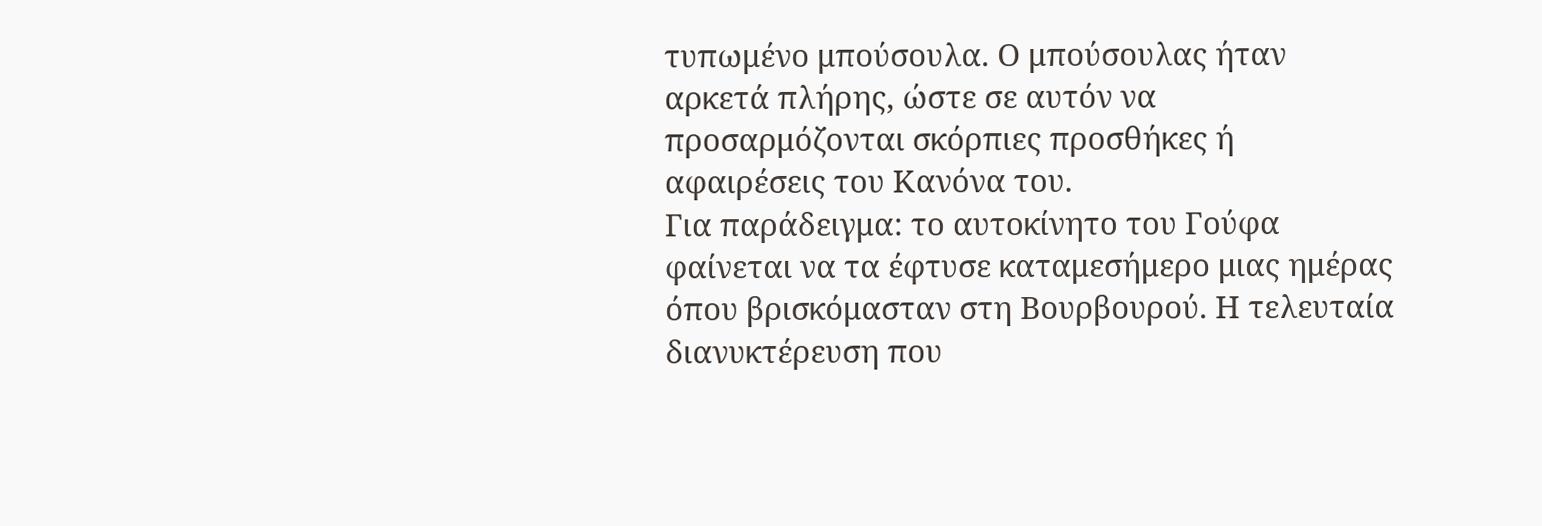τυπωμένο μπούσουλα. Ο μπούσουλας ήταν αρκετά πλήρης, ώστε σε αυτόν να προσαρμόζονται σκόρπιες προσθήκες ή αφαιρέσεις του Κανόνα του.
Για παράδειγμα: το αυτοκίνητο του Γούφα φαίνεται να τα έφτυσε καταμεσήμερο μιας ημέρας όπου βρισκόμασταν στη Βουρβουρού. Η τελευταία διανυκτέρευση που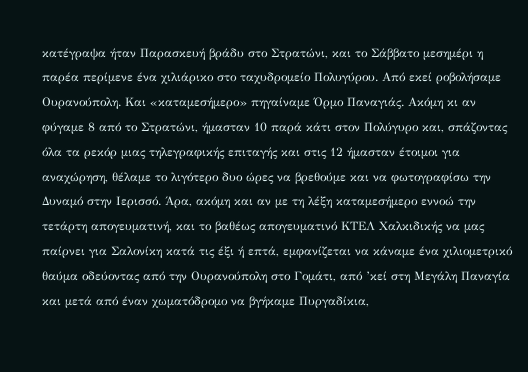κατέγραψα ήταν Παρασκευή βράδυ στο Στρατώνι, και το Σάββατο μεσημέρι η παρέα περίμενε ένα χιλιάρικο στο ταχυδρομείο Πολυγύρου. Από εκεί ροβολήσαμε Ουρανούπολη. Και «καταμεσήμερο» πηγαίναμε Όρμο Παναγιάς. Ακόμη κι αν φύγαμε 8 από το Στρατώνι, ήμασταν 10 παρά κάτι στον Πολύγυρο και, σπάζοντας όλα τα ρεκόρ μιας τηλεγραφικής επιταγής και στις 12 ήμασταν έτοιμοι για αναχώρηση, θέλαμε το λιγότερο δυο ώρες να βρεθούμε και να φωτογραφίσω την Δυναμό στην Ιερισσό. Άρα, ακόμη και αν με τη λέξη καταμεσήμερο εννοώ την τετάρτη απογευματινή, και το βαθέως απογευματινό ΚΤΕΛ Χαλκιδικής να μας παίρνει για Σαλονίκη κατά τις έξι ή επτά, εμφανίζεται να κάναμε ένα χιλιομετρικό θαύμα οδεύοντας από την Ουρανούπολη στο Γομάτι, από ’κεί στη Μεγάλη Παναγία και μετά από έναν χωματόδρομο να βγήκαμε Πυργαδίκια,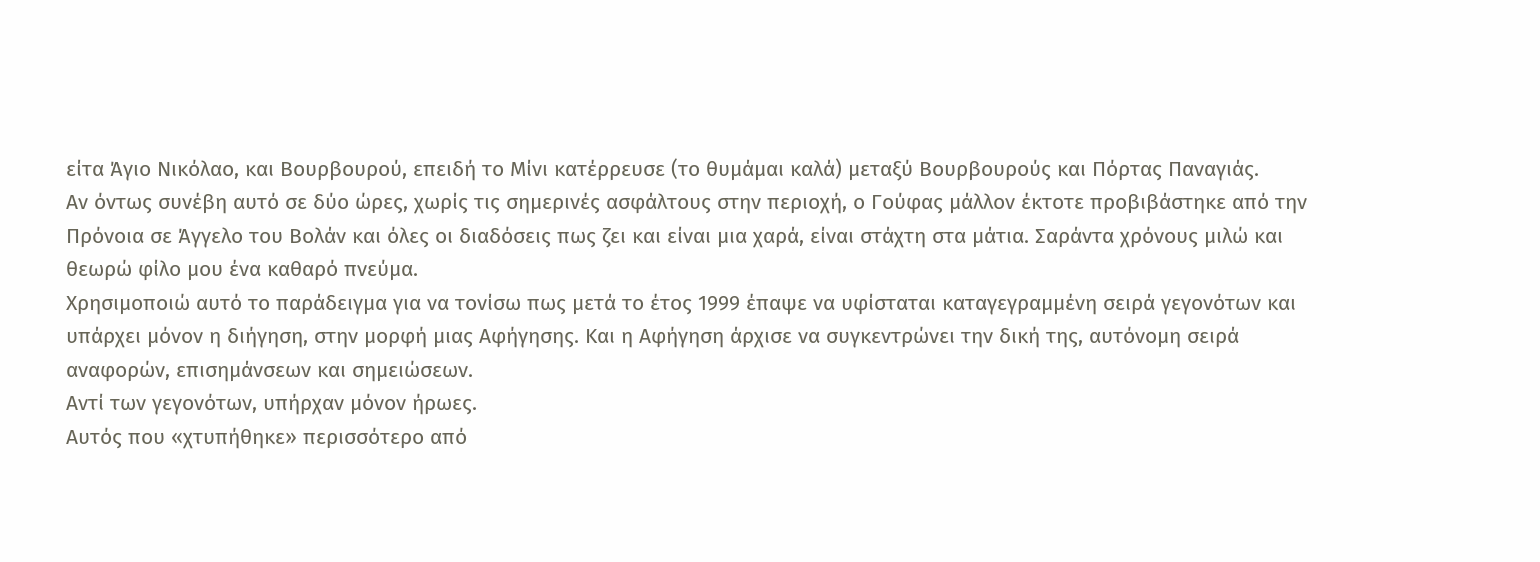είτα Άγιο Νικόλαο, και Βουρβουρού, επειδή το Μίνι κατέρρευσε (το θυμάμαι καλά) μεταξύ Βουρβουρούς και Πόρτας Παναγιάς.
Αν όντως συνέβη αυτό σε δύο ώρες, χωρίς τις σημερινές ασφάλτους στην περιοχή, ο Γούφας μάλλον έκτοτε προβιβάστηκε από την Πρόνοια σε Άγγελο του Βολάν και όλες οι διαδόσεις πως ζει και είναι μια χαρά, είναι στάχτη στα μάτια. Σαράντα χρόνους μιλώ και θεωρώ φίλο μου ένα καθαρό πνεύμα.
Χρησιμοποιώ αυτό το παράδειγμα για να τονίσω πως μετά το έτος 1999 έπαψε να υφίσταται καταγεγραμμένη σειρά γεγονότων και υπάρχει μόνον η διήγηση, στην μορφή μιας Αφήγησης. Και η Αφήγηση άρχισε να συγκεντρώνει την δική της, αυτόνομη σειρά αναφορών, επισημάνσεων και σημειώσεων.
Αντί των γεγονότων, υπήρχαν μόνον ήρωες.
Αυτός που «χτυπήθηκε» περισσότερο από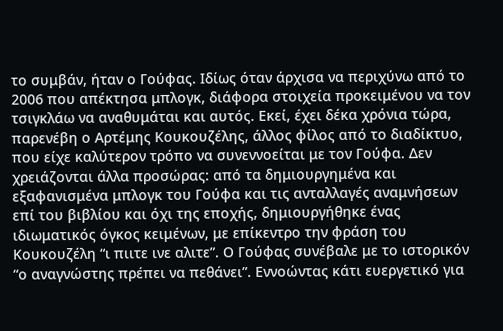το συμβάν, ήταν ο Γούφας. Ιδίως όταν άρχισα να περιχύνω από το 2006 που απέκτησα μπλογκ, διάφορα στοιχεία προκειμένου να τον τσιγκλάω να αναθυμάται και αυτός. Εκεί, έχει δέκα χρόνια τώρα, παρενέβη ο Αρτέμης Κουκουζέλης, άλλος φίλος από το διαδίκτυο, που είχε καλύτερον τρόπο να συνεννοείται με τον Γούφα. Δεν χρειάζονται άλλα προσώρας: από τα δημιουργημένα και εξαφανισμένα μπλογκ του Γούφα και τις ανταλλαγές αναμνήσεων επί του βιβλίου και όχι της εποχής, δημιουργήθηκε ένας ιδιωματικός όγκος κειμένων, με επίκεντρο την φράση του Κουκουζέλη “ι πιιτε ινε αλιτε”. Ο Γούφας συνέβαλε με το ιστορικόν “ο αναγνώστης πρέπει να πεθάνει”. Εννοώντας κάτι ευεργετικό για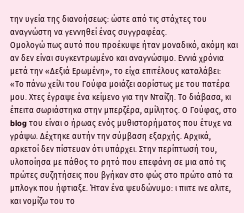την υγεία της διανοήσεως: ώστε από τις στάχτες του αναγνώστη να γεννηθεί ένας συγγραφέας.
Ομολογώ πως αυτό που προέκυψε ήταν μοναδικό, ακόμη και αν δεν είναι συγκεντρωμένο και αναγνώσιμο. Εννιά χρόνια μετά την «Δεξιά Ερωμένη», το είχα επιτέλους καταλάβει:
«Το πάνω χείλι του Γούφα μοιάζει αορίστως με του πατέρα μου. Χτες έγραψε ένα κείμενο για την Νταίζη. Το διάβασα, κι έπειτα σωριάστηκα στην μπερζέρα, αμίλητος. Ο Γούφας, στο blog του είναι ο ήρωας ενός μυθιστορήματος που έτυχε να γράψω. Δέχτηκε αυτήν την σύμβαση εξαρχής. Αρχικά, αρκετοί δεν πίστευαν ότι υπάρχει. Στην περίπτωσή του, υλοποίησα με πάθος το ρητό που επεφάνη σε μια από τις πρώτες συζητήσεις που βγήκαν στο φώς στο πρώτο από τα μπλογκ που ήφτιαξε. Ήταν ένα ψευδώνυμο: ι πιιτε ινε αλιτε, και νομίζω του το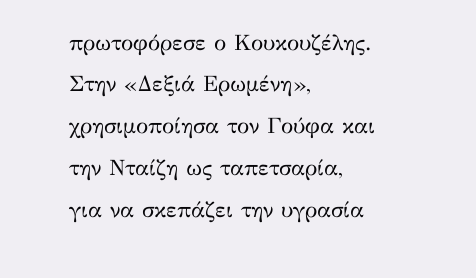πρωτοφόρεσε ο Κουκουζέλης. Στην «Δεξιά Ερωμένη», χρησιμοποίησα τον Γούφα και την Νταίζη ως ταπετσαρία, για να σκεπάζει την υγρασία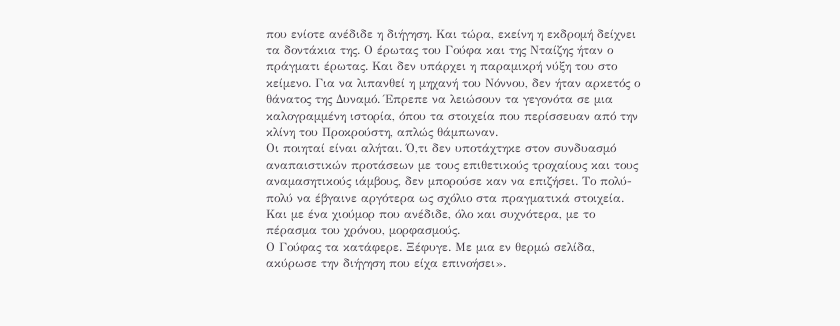που ενίοτε ανέδιδε η διήγηση. Και τώρα, εκείνη η εκδρομή δείχνει τα δοντάκια της. Ο έρωτας του Γούφα και της Νταίζης ήταν ο πράγματι έρωτας. Και δεν υπάρχει η παραμικρή νύξη του στο κείμενο. Για να λιπανθεί η μηχανή του Νόννου, δεν ήταν αρκετός ο θάνατος της Δυναμό. Έπρεπε να λειώσουν τα γεγονότα σε μια καλογραμμένη ιστορία, όπου τα στοιχεία που περίσσευαν από την κλίνη του Προκρούστη, απλώς θάμπωναν.
Οι ποιηταί είναι αλήται. Ό,τι δεν υποτάχτηκε στον συνδυασμό αναπαιστικών προτάσεων με τους επιθετικούς τροχαίους και τους αναμασητικούς ιάμβους, δεν μπορούσε καν να επιζήσει. Το πολύ-πολύ να έβγαινε αργότερα ως σχόλιο στα πραγματικά στοιχεία. Και με ένα χιούμορ που ανέδιδε, όλο και συχνότερα, με το πέρασμα του χρόνου, μορφασμούς.
Ο Γούφας τα κατάφερε. Ξέφυγε. Με μια εν θερμώ σελίδα, ακύρωσε την διήγηση που είχα επινοήσει».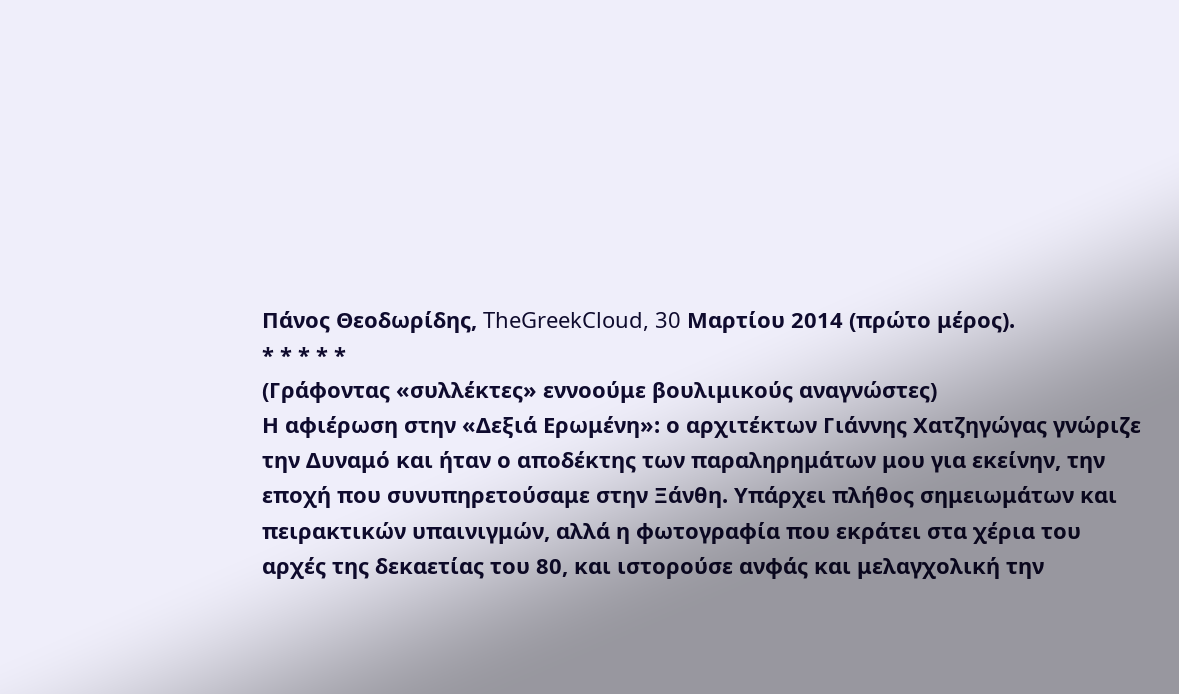Πάνος Θεοδωρίδης, TheGreekCloud, 30 Μαρτίου 2014 (πρώτο μέρος).
* * * * *
(Γράφοντας «συλλέκτες» εννοούμε βουλιμικούς αναγνώστες)
Η αφιέρωση στην «Δεξιά Ερωμένη»: ο αρχιτέκτων Γιάννης Χατζηγώγας γνώριζε την Δυναμό και ήταν ο αποδέκτης των παραληρημάτων μου για εκείνην, την εποχή που συνυπηρετούσαμε στην Ξάνθη. Υπάρχει πλήθος σημειωμάτων και πειρακτικών υπαινιγμών, αλλά η φωτογραφία που εκράτει στα χέρια του αρχές της δεκαετίας του 80, και ιστορούσε ανφάς και μελαγχολική την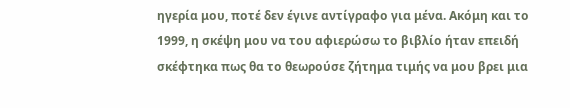ηγερία μου, ποτέ δεν έγινε αντίγραφο για μένα. Ακόμη και το 1999, η σκέψη μου να του αφιερώσω το βιβλίο ήταν επειδή σκέφτηκα πως θα το θεωρούσε ζήτημα τιμής να μου βρει μια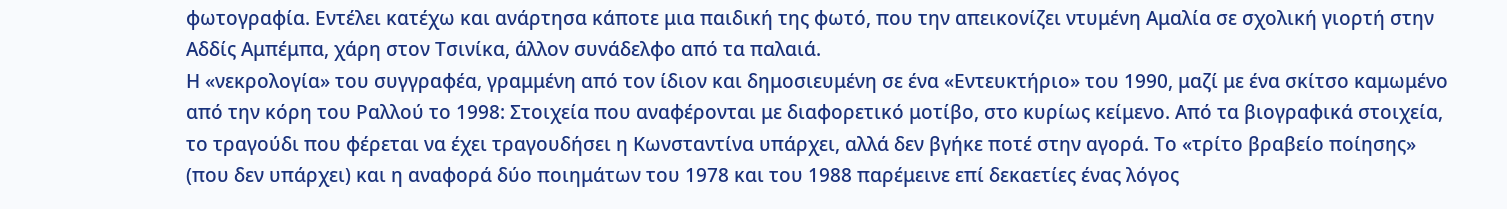φωτογραφία. Εντέλει κατέχω και ανάρτησα κάποτε μια παιδική της φωτό, που την απεικονίζει ντυμένη Αμαλία σε σχολική γιορτή στην Αδδίς Αμπέμπα, χάρη στον Τσινίκα, άλλον συνάδελφο από τα παλαιά.
Η «νεκρολογία» του συγγραφέα, γραμμένη από τον ίδιον και δημοσιευμένη σε ένα «Εντευκτήριο» του 1990, μαζί με ένα σκίτσο καμωμένο από την κόρη του Ραλλού το 1998: Στοιχεία που αναφέρονται με διαφορετικό μοτίβο, στο κυρίως κείμενο. Από τα βιογραφικά στοιχεία, το τραγούδι που φέρεται να έχει τραγουδήσει η Κωνσταντίνα υπάρχει, αλλά δεν βγήκε ποτέ στην αγορά. Το «τρίτο βραβείο ποίησης» (που δεν υπάρχει) και η αναφορά δύο ποιημάτων του 1978 και του 1988 παρέμεινε επί δεκαετίες ένας λόγος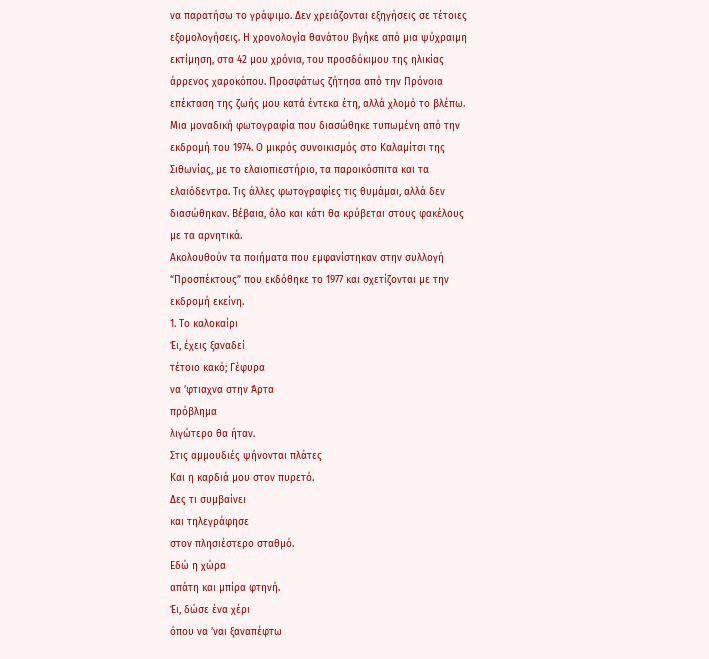να παρατήσω το γράψιμο. Δεν χρειάζονται εξηγήσεις σε τέτοιες εξομολογήσεις. Η χρονολογία θανάτου βγήκε από μια ψύχραιμη εκτίμηση, στα 42 μου χρόνια, του προσδόκιμου της ηλικίας άρρενος χαροκόπου. Προσφάτως ζήτησα από την Πρόνοια επέκταση της ζωής μου κατά έντεκα έτη, αλλά χλομό το βλέπω.
Μια μοναδική φωτογραφία που διασώθηκε τυπωμένη από την εκδρομή του 1974. Ο μικρός συνοικισμός στο Καλαμίτσι της Σιθωνίας, με το ελαιοπιεστήριο, τα παροικόσπιτα και τα ελαιόδεντρα. Τις άλλες φωτογραφίες τις θυμάμαι, αλλά δεν διασώθηκαν. Βέβαια, όλο και κάτι θα κρύβεται στους φακέλους με τα αρνητικά.
Ακολουθούν τα ποιήματα που εμφανίστηκαν στην συλλογή “Προσπέκτους” που εκδόθηκε το 1977 και σχετίζονται με την εκδρομή εκείνη.
1. Το καλοκαίρι
Έι, έχεις ξαναδεί
τέτοιο κακό; Γέφυρα
να ’φτιαχνα στην Άρτα
πρόβλημα
λιγώτερο θα ήταν.
Στις αμμουδιές ψήνονται πλάτες
Και η καρδιά μου στον πυρετό.
Δες τι συμβαίνει
και τηλεγράφησε
στον πλησιέστερο σταθμό.
Εδώ η χώρα
απάτη και μπίρα φτηνή.
Έι, δώσε ένα χέρι
όπου να ’ναι ξαναπέφτω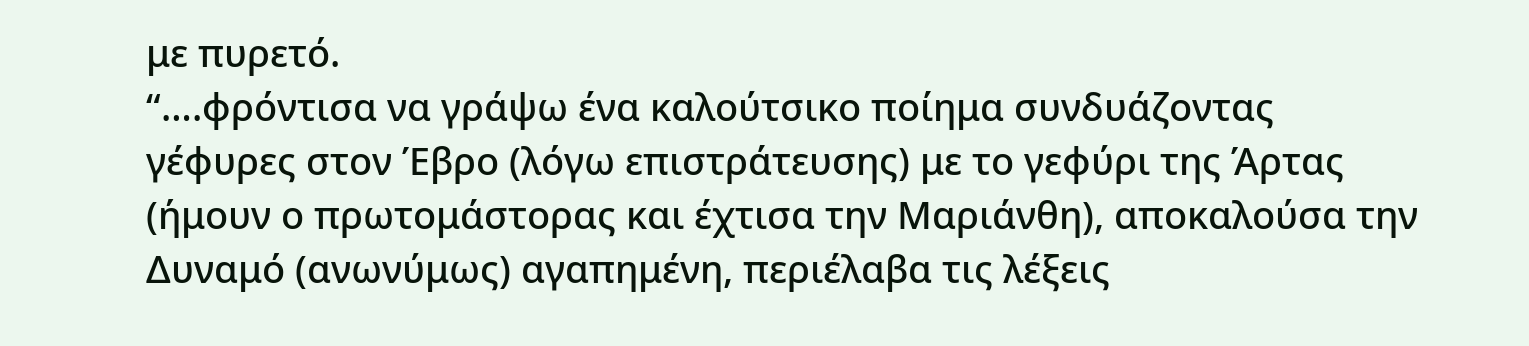με πυρετό.
“….φρόντισα να γράψω ένα καλούτσικο ποίημα συνδυάζοντας γέφυρες στον Έβρο (λόγω επιστράτευσης) με το γεφύρι της Άρτας (ήμουν ο πρωτομάστορας και έχτισα την Μαριάνθη), αποκαλούσα την Δυναμό (ανωνύμως) αγαπημένη, περιέλαβα τις λέξεις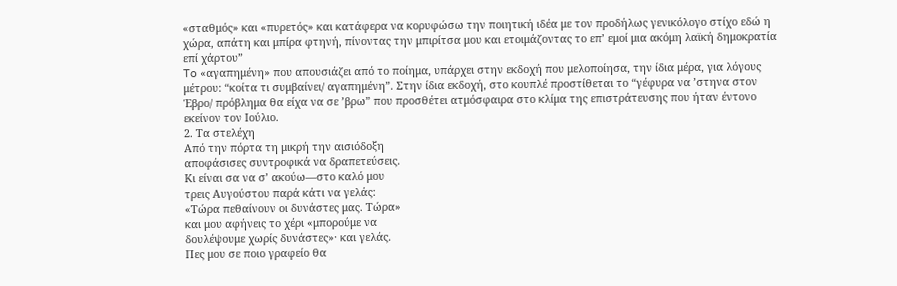«σταθμός» και «πυρετός» και κατάφερα να κορυφώσω την ποιητική ιδέα με τον προδήλως γενικόλογο στίχο εδώ η χώρα, απάτη και μπίρα φτηνή, πίνοντας την μπιρίτσα μου και ετοιμάζοντας το επ’ εμοί μια ακόμη λαϊκή δημοκρατία επί χάρτου”
To «αγαπημένη» που απουσιάζει από το ποίημα, υπάρχει στην εκδοχή που μελοποίησα, την ίδια μέρα, για λόγους μέτρου: “κοίτα τι συμβαίνει/ αγαπημένη”. Στην ίδια εκδοχή, στο κουπλέ προστίθεται το “γέφυρα να ’στηνα στον Έβρο/ πρόβλημα θα είχα να σε ’βρω” που προσθέτει ατμόσφαιρα στο κλίμα της επιστράτευσης που ήταν έντονο εκείνον τον Ιούλιο.
2. Τα στελέχη
Από την πόρτα τη μικρή την αισιόδοξη
αποφάσισες συντροφικά να δραπετεύσεις.
Κι είναι σα να σ’ ακούω―στο καλό μου
τρεις Αυγούστου παρά κάτι να γελάς:
«Τώρα πεθαίνουν οι δυνάστες μας. Τώρα»
και μου αφήνεις το χέρι «μπορούμε να
δουλέψουμε χωρίς δυνάστες»· και γελάς.
Πες μου σε ποιο γραφείο θα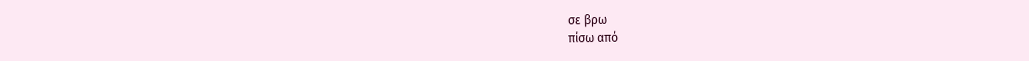σε βρω
πίσω από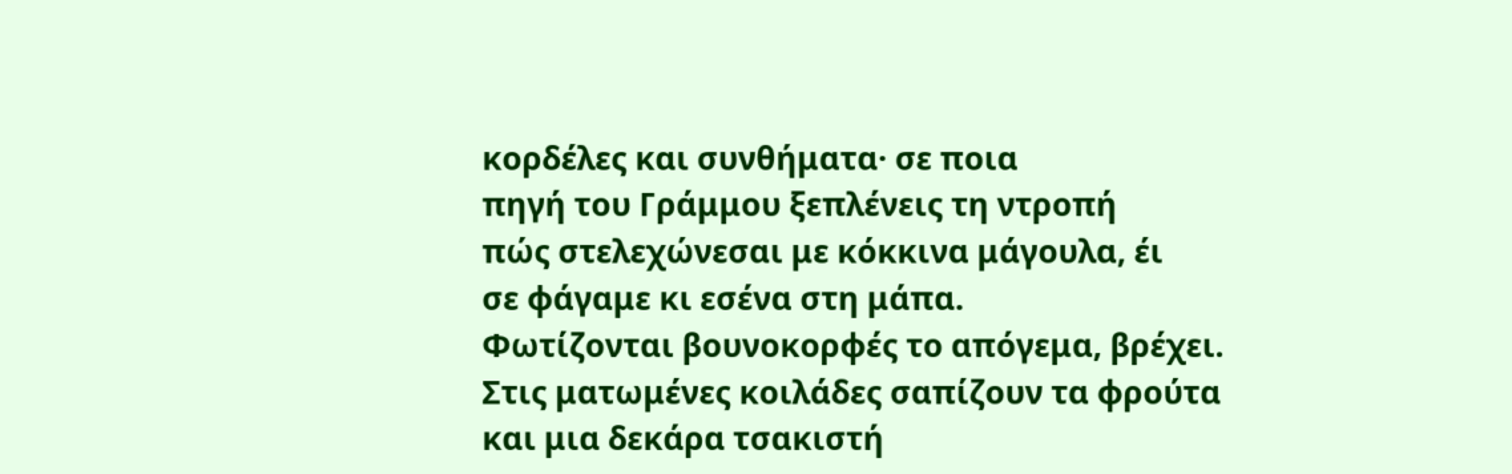κορδέλες και συνθήματα· σε ποια
πηγή του Γράμμου ξεπλένεις τη ντροπή
πώς στελεχώνεσαι με κόκκινα μάγουλα, έι
σε φάγαμε κι εσένα στη μάπα.
Φωτίζονται βουνοκορφές το απόγεμα, βρέχει.
Στις ματωμένες κοιλάδες σαπίζουν τα φρούτα
και μια δεκάρα τσακιστή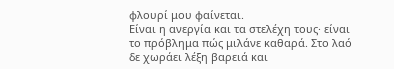φλουρί μου φαίνεται.
Είναι η ανεργία και τα στελέχη τους· είναι
το πρόβλημα πώς μιλάνε καθαρά. Στο λαό
δε χωράει λέξη βαρειά και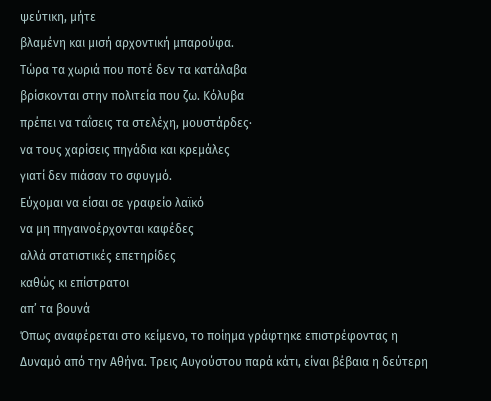ψεύτικη, μήτε
βλαμένη και μισή αρχοντική μπαρούφα.
Τώρα τα χωριά που ποτέ δεν τα κατάλαβα
βρίσκονται στην πολιτεία που ζω. Κόλυβα
πρέπει να ταΐσεις τα στελέχη, μουστάρδες·
να τους χαρίσεις πηγάδια και κρεμάλες
γιατί δεν πιάσαν το σφυγμό.
Εύχομαι να είσαι σε γραφείο λαϊκό
να μη πηγαινοέρχονται καφέδες
αλλά στατιστικές επετηρίδες
καθώς κι επίστρατοι
απ’ τα βουνά
Όπως αναφέρεται στο κείμενο, το ποίημα γράφτηκε επιστρέφοντας η Δυναμό από την Αθήνα. Τρεις Αυγούστου παρά κάτι, είναι βέβαια η δεύτερη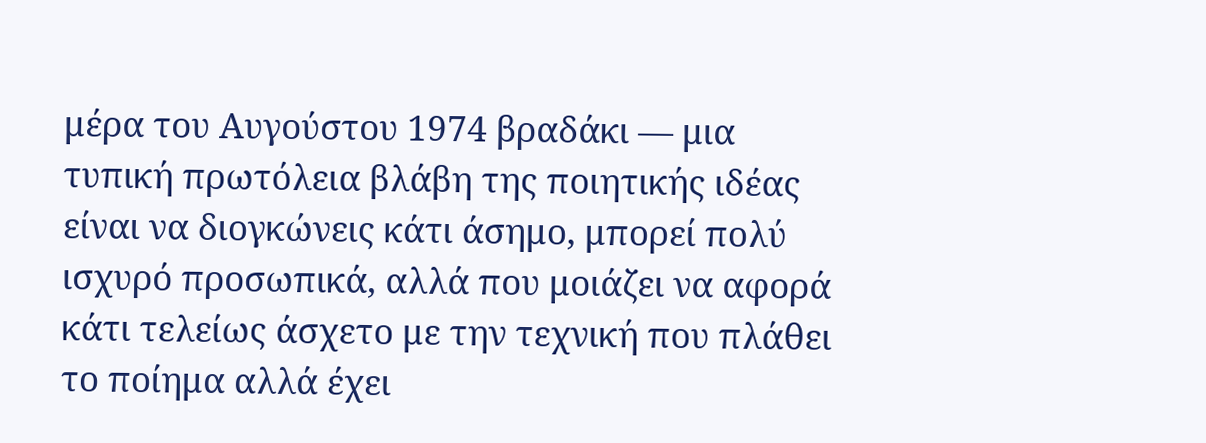μέρα του Αυγούστου 1974 βραδάκι ― μια τυπική πρωτόλεια βλάβη της ποιητικής ιδέας είναι να διογκώνεις κάτι άσημο, μπορεί πολύ ισχυρό προσωπικά, αλλά που μοιάζει να αφορά κάτι τελείως άσχετο με την τεχνική που πλάθει το ποίημα αλλά έχει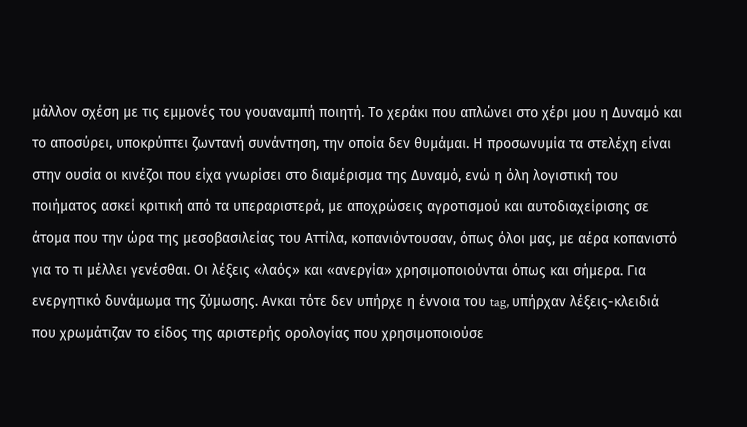μάλλον σχέση με τις εμμονές του γουαναμπή ποιητή. Το χεράκι που απλώνει στο χέρι μου η Δυναμό και το αποσύρει, υποκρύπτει ζωντανή συνάντηση, την οποία δεν θυμάμαι. Η προσωνυμία τα στελέχη είναι στην ουσία οι κινέζοι που είχα γνωρίσει στο διαμέρισμα της Δυναμό, ενώ η όλη λογιστική του ποιήματος ασκεί κριτική από τα υπεραριστερά, με αποχρώσεις αγροτισμού και αυτοδιαχείρισης σε άτομα που την ώρα της μεσοβασιλείας του Αττίλα, κοπανιόντουσαν, όπως όλοι μας, με αέρα κοπανιστό για το τι μέλλει γενέσθαι. Οι λέξεις «λαός» και «ανεργία» χρησιμοποιούνται όπως και σήμερα. Για ενεργητικό δυνάμωμα της ζύμωσης. Ανκαι τότε δεν υπήρχε η έννοια του tag, υπήρχαν λέξεις-κλειδιά που χρωμάτιζαν το είδος της αριστερής ορολογίας που χρησιμοποιούσε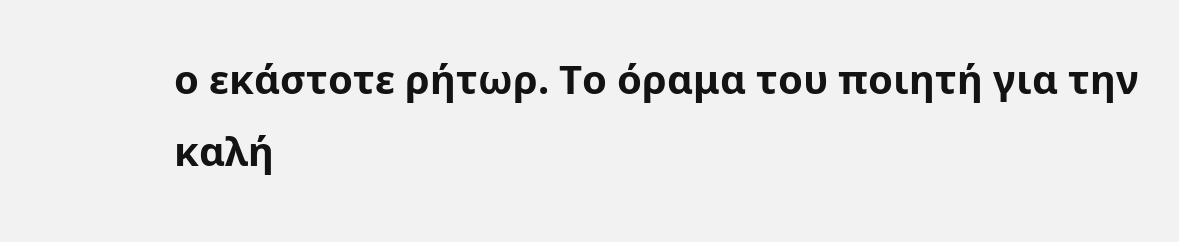ο εκάστοτε ρήτωρ. Το όραμα του ποιητή για την καλή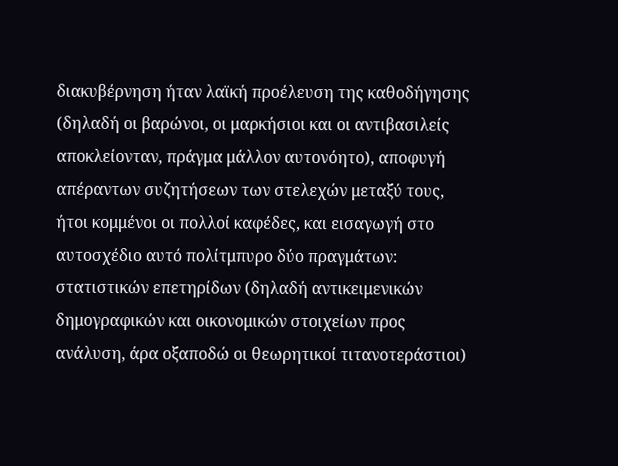διακυβέρνηση ήταν λαϊκή προέλευση της καθοδήγησης (δηλαδή οι βαρώνοι, οι μαρκήσιοι και οι αντιβασιλείς αποκλείονταν, πράγμα μάλλον αυτονόητο), αποφυγή απέραντων συζητήσεων των στελεχών μεταξύ τους, ήτοι κομμένοι οι πολλοί καφέδες, και εισαγωγή στο αυτοσχέδιο αυτό πολίτμπυρο δύο πραγμάτων: στατιστικών επετηρίδων (δηλαδή αντικειμενικών δημογραφικών και οικονομικών στοιχείων προς ανάλυση, άρα οξαποδώ οι θεωρητικοί τιτανοτεράστιοι)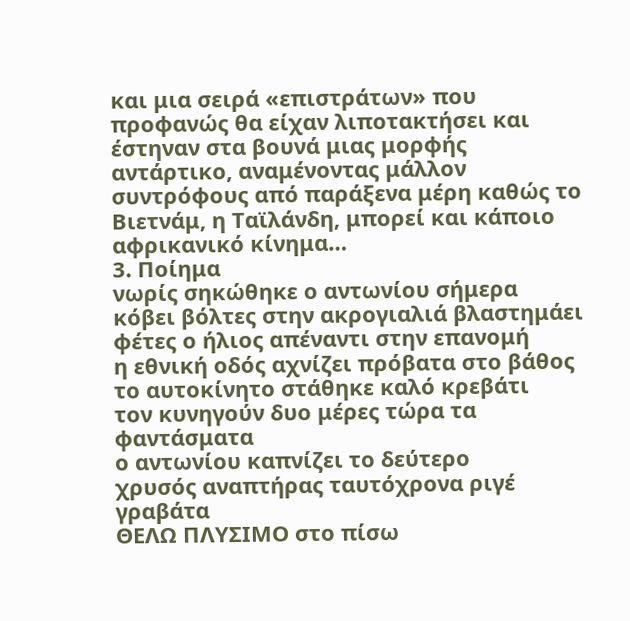και μια σειρά «επιστράτων» που προφανώς θα είχαν λιποτακτήσει και έστηναν στα βουνά μιας μορφής αντάρτικο, αναμένοντας μάλλον συντρόφους από παράξενα μέρη καθώς το Βιετνάμ, η Ταϊλάνδη, μπορεί και κάποιο αφρικανικό κίνημα…
3. Ποίημα
νωρίς σηκώθηκε ο αντωνίου σήμερα
κόβει βόλτες στην ακρογιαλιά βλαστημάει
φέτες ο ήλιος απέναντι στην επανομή
η εθνική οδός αχνίζει πρόβατα στο βάθος
το αυτοκίνητο στάθηκε καλό κρεβάτι
τον κυνηγούν δυο μέρες τώρα τα φαντάσματα
ο αντωνίου καπνίζει το δεύτερο
χρυσός αναπτήρας ταυτόχρονα ριγέ γραβάτα
ΘΕΛΩ ΠΛΥΣΙΜΟ στο πίσω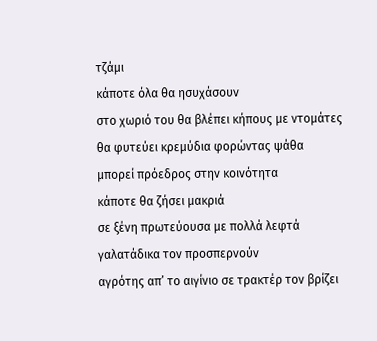τζάμι
κάποτε όλα θα ησυχάσουν
στο χωριό του θα βλέπει κήπους με ντομάτες
θα φυτεύει κρεμύδια φορώντας ψάθα
μπορεί πρόεδρος στην κοινότητα
κάποτε θα ζήσει μακριά
σε ξένη πρωτεύουσα με πολλά λεφτά
γαλατάδικα τον προσπερνούν
αγρότης απ’ το αιγίνιο σε τρακτέρ τον βρίζει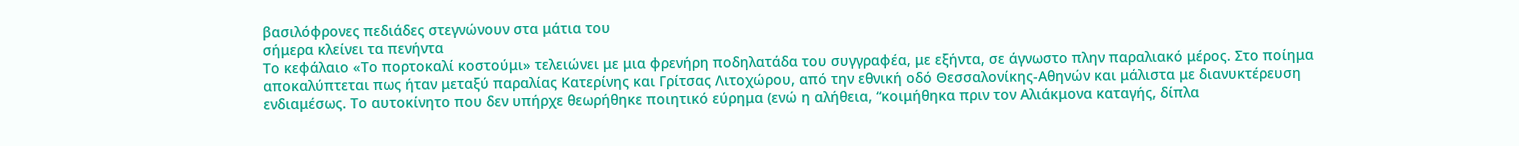βασιλόφρονες πεδιάδες στεγνώνουν στα μάτια του
σήμερα κλείνει τα πενήντα
Το κεφάλαιο «Το πορτοκαλί κοστούμι» τελειώνει με μια φρενήρη ποδηλατάδα του συγγραφέα, με εξήντα, σε άγνωστο πλην παραλιακό μέρος. Στο ποίημα αποκαλύπτεται πως ήταν μεταξύ παραλίας Κατερίνης και Γρίτσας Λιτοχώρου, από την εθνική οδό Θεσσαλονίκης-Αθηνών και μάλιστα με διανυκτέρευση ενδιαμέσως. Το αυτοκίνητο που δεν υπήρχε θεωρήθηκε ποιητικό εύρημα (ενώ η αλήθεια, “κοιμήθηκα πριν τον Αλιάκμονα καταγής, δίπλα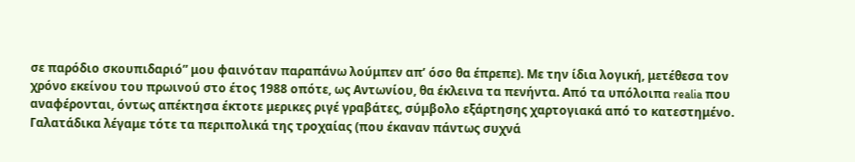σε παρόδιο σκουπιδαριό” μου φαινόταν παραπάνω λούμπεν απ’ όσο θα έπρεπε). Με την ίδια λογική, μετέθεσα τον χρόνο εκείνου του πρωινού στο έτος 1988 οπότε, ως Αντωνίου, θα έκλεινα τα πενήντα. Από τα υπόλοιπα realia που αναφέρονται, όντως απέκτησα έκτοτε μερικες ριγέ γραβάτες, σύμβολο εξάρτησης χαρτογιακά από το κατεστημένο. Γαλατάδικα λέγαμε τότε τα περιπολικά της τροχαίας (που έκαναν πάντως συχνά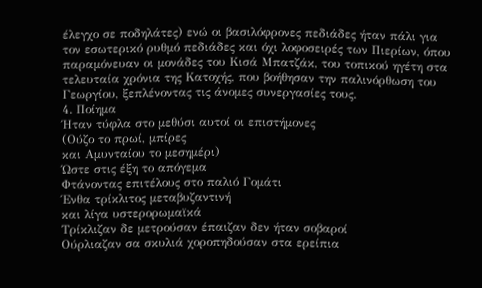έλεγχο σε ποδηλάτες) ενώ οι βασιλόφρονες πεδιάδες ήταν πάλι για τον εσωτερικό ρυθμό πεδιάδες και όχι λοφοσειρές των Πιερίων, όπου παραμόνευαν οι μονάδες του Κισά Μπατζάκ, του τοπικού ηγέτη στα τελευταία χρόνια της Κατοχής, που βοήθησαν την παλινόρθωση του Γεωργίου, ξεπλένοντας τις άνομες συνεργασίες τους.
4. Ποίημα
Ήταν τύφλα στο μεθύσι αυτοί οι επιστήμονες
(Ούζο το πρωί, μπίρες
και Αμυνταίου το μεσημέρι)
Ώστε στις έξη το απόγεμα
Φτάνοντας επιτέλους στο παλιό Γομάτι
Ένθα τρίκλιτος μεταβυζαντινή
και λίγα υστερορωμαϊκά
Τρίκλιζαν δε μετρούσαν έπαιζαν δεν ήταν σοβαροί
Ούρλιαζαν σα σκυλιά χοροπηδούσαν στα ερείπια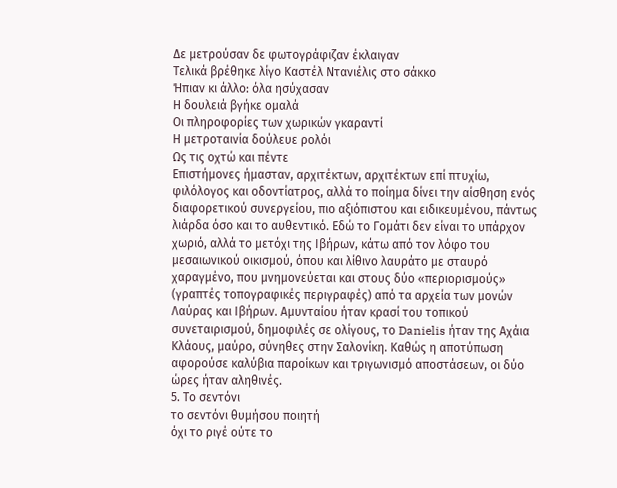Δε μετρούσαν δε φωτογράφιζαν έκλαιγαν
Τελικά βρέθηκε λίγο Καστέλ Ντανιέλις στο σάκκο
Ήπιαν κι άλλο: όλα ησύχασαν
Η δουλειά βγήκε ομαλά
Οι πληροφορίες των χωρικών γκαραντί
Η μετροταινία δούλευε ρολόι
Ως τις οχτώ και πέντε
Επιστήμονες ήμασταν, αρχιτέκτων, αρχιτέκτων επί πτυχίω, φιλόλογος και οδοντίατρος, αλλά το ποίημα δίνει την αίσθηση ενός διαφορετικού συνεργείου, πιο αξιόπιστου και ειδικευμένου, πάντως λιάρδα όσο και το αυθεντικό. Εδώ το Γομάτι δεν είναι το υπάρχον χωριό, αλλά το μετόχι της Ιβήρων, κάτω από τον λόφο του μεσαιωνικού οικισμού, όπου και λίθινο λαυράτο με σταυρό χαραγμένο, που μνημονεύεται και στους δύο «περιορισμούς» (γραπτές τοπογραφικές περιγραφές) από τα αρχεία των μονών Λαύρας και Ιβήρων. Αμυνταίου ήταν κρασί του τοπικού συνεταιρισμού, δημοφιλές σε ολίγους, το Danielis ήταν της Αχάια Κλάους, μαύρο, σύνηθες στην Σαλονίκη. Καθώς η αποτύπωση αφορούσε καλύβια παροίκων και τριγωνισμό αποστάσεων, οι δύο ώρες ήταν αληθινές.
5. Το σεντόνι
το σεντόνι θυμήσου ποιητή
όχι το ριγέ ούτε το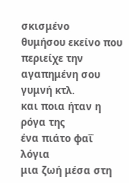σκισμένο
θυμήσου εκείνο που περιείχε την αγαπημένη σου
γυμνή κτλ.
και ποια ήταν η ρόγα της
ένα πιάτο φαΐ
λόγια
μια ζωή μέσα στη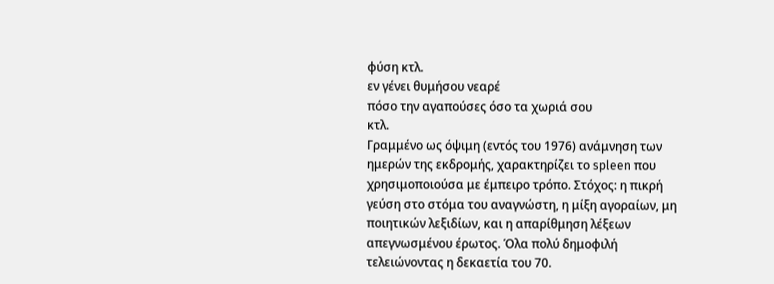φύση κτλ.
εν γένει θυμήσου νεαρέ
πόσο την αγαπούσες όσο τα χωριά σου
κτλ.
Γραμμένο ως όψιμη (εντός του 1976) ανάμνηση των ημερών της εκδρομής, χαρακτηρίζει το spleen που χρησιμοποιούσα με έμπειρο τρόπο. Στόχος: η πικρή γεύση στο στόμα του αναγνώστη, η μίξη αγοραίων, μη ποιητικών λεξιδίων, και η απαρίθμηση λέξεων απεγνωσμένου έρωτος. Όλα πολύ δημοφιλή τελειώνοντας η δεκαετία του 70.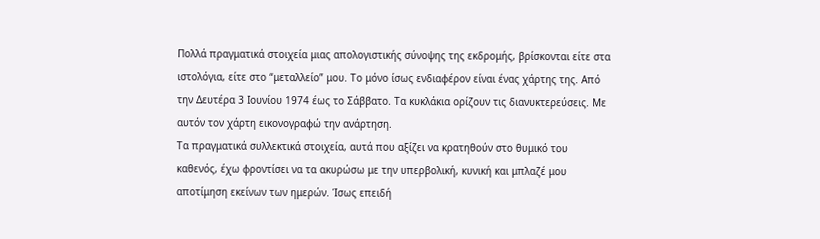Πολλά πραγματικά στοιχεία μιας απολογιστικής σύνοψης της εκδρομής, βρίσκονται είτε στα ιστολόγια, είτε στο “μεταλλείο” μου. Το μόνο ίσως ενδιαφέρον είναι ένας χάρτης της. Από την Δευτέρα 3 Ιουνίου 1974 έως το Σάββατο. Τα κυκλάκια ορίζουν τις διανυκτερεύσεις. Με αυτόν τον χάρτη εικονογραφώ την ανάρτηση.
Tα πραγματικά συλλεκτικά στοιχεία, αυτά που αξίζει να κρατηθούν στο θυμικό του καθενός, έχω φροντίσει να τα ακυρώσω με την υπερβολική, κυνική και μπλαζέ μου αποτίμηση εκείνων των ημερών. Ίσως επειδή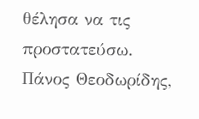θέλησα να τις προστατεύσω.
Πάνος Θεοδωρίδης,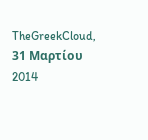TheGreekCloud, 31 Μαρτίου 2014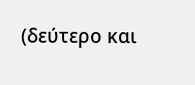(δεύτερο και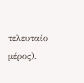τελευταίο μέρος).